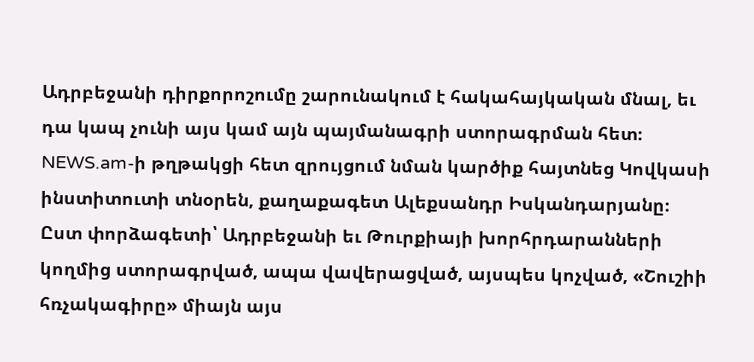Ադրբեջանի դիրքորոշումը շարունակում է հակահայկական մնալ, եւ դա կապ չունի այս կամ այն պայմանագրի ստորագրման հետ։ NEWS.am-ի թղթակցի հետ զրույցում նման կարծիք հայտնեց Կովկասի ինստիտուտի տնօրեն, քաղաքագետ Ալեքսանդր Իսկանդարյանը։
Ըստ փորձագետի՝ Ադրբեջանի եւ Թուրքիայի խորհրդարանների կողմից ստորագրված, ապա վավերացված, այսպես կոչված, «Շուշիի հռչակագիրը» միայն այս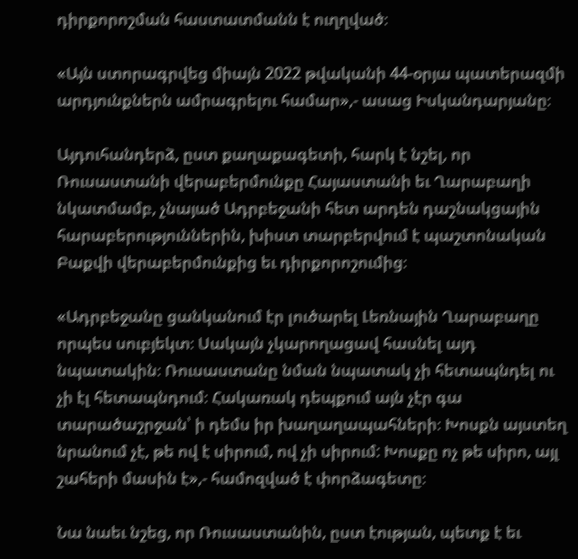դիրքորոշման հաստատմանն է ուղղված։

«Այն ստորագրվեց միայն 2022 թվականի 44-օրյա պատերազմի արդյունքներն ամրագրելու համար»,- ասաց Իսկանդարյանը։

Այդուհանդերձ, ըստ քաղաքագետի, հարկ է նշել, որ Ռուսաստանի վերաբերմունքը Հայաստանի եւ Ղարաբաղի նկատմամբ, չնայած Ադրբեջանի հետ արդեն դաշնակցային հարաբերություններին, խիստ տարբերվում է պաշտոնական Բաքվի վերաբերմունքից եւ դիրքորոշումից։

«Ադրբեջանը ցանկանում էր լուծարել Լեռնային Ղարաբաղը որպես սուբյեկտ։ Սակայն չկարողացավ հասնել այդ նպատակին։ Ռուսաստանը նման նպատակ չի հետապնդել ու չի էլ հետապնդում։ Հակառակ դեպքում այն չէր գա տարածաշրջան՝ ի դեմս իր խաղաղապահների։ Խոսքն այստեղ նրանում չէ, թե ով է սիրում, ով չի սիրում: Խոսքը ոչ թե սիրո, այլ շահերի մասին է»,- համոզված է փորձագետը։

Նա նաեւ նշեց, որ Ռուսաստանին, ըստ էության, պետք է եւ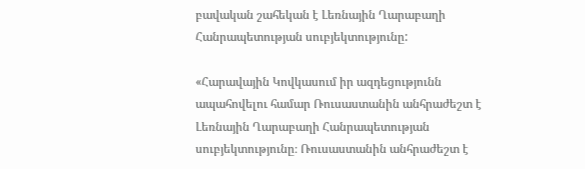բավական շահեկան է Լեռնային Ղարաբաղի Հանրապետության սուբյեկտությունը:

«Հարավային Կովկասում իր ազդեցությունն ապահովելու համար Ռուսաստանին անհրաժեշտ է Լեռնային Ղարաբաղի Հանրապետության սուբյեկտությունը։ Ռուսաստանին անհրաժեշտ է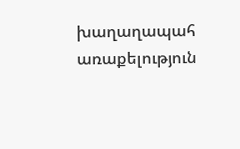խաղաղապահ առաքելություն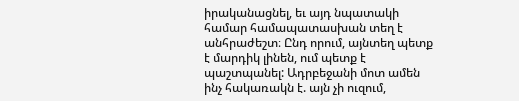իրականացնել, եւ այդ նպատակի համար համապատասխան տեղ է անհրաժեշտ։ Ընդ որում, այնտեղ պետք է մարդիկ լինեն, ում պետք է պաշտպանել: Ադրբեջանի մոտ ամեն ինչ հակառակն է. այն չի ուզում,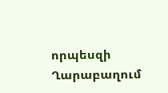որպեսզի Ղարաբաղում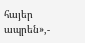հայեր ապրեն»,-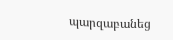պարզաբանեց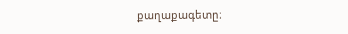քաղաքագետը։